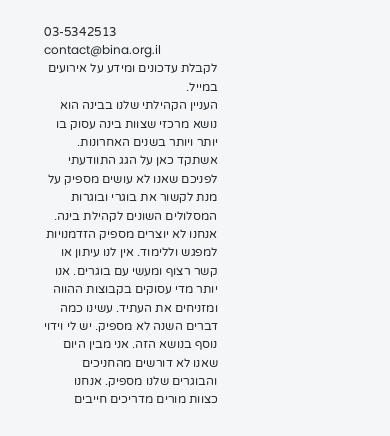03-5342513 contact@bina.org.il
לקבלת עדכונים ומידע על אירועים במייל.
העניין הקהילתי שלנו בבינה הוא נושא מרכזי שצוות בינה עסוק בו יותר ויותר בשנים האחרונות. אשתקד כאן על הגג התוודעתי לפניכם שאנו לא עושים מספיק על מנת לקשור את בוגרי ובוגרות המסלולים השונים לקהילת בינה. אנחנו לא יוצרים מספיק הזדמנויות למפגש וללימוד. אין לנו עיתון או קשר רצוף ומעשי עם בוגרים. אנו יותר מדי עסוקים בקבוצות ההווה ומזניחים את העתיד. עשינו כמה דברים השנה לא מספיק. יש לי וידוי נוסף בנושא הזה. אני מבין היום שאנו לא דורשים מהחניכים והבוגרים שלנו מספיק. אנחנו כצוות מורים מדריכים חייבים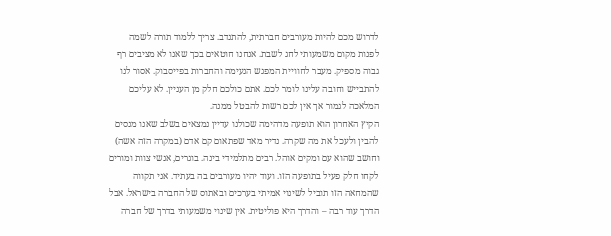לדרוש מכם להיות מעורבים חברתית, להתנדב. צריך ללמוד תורה לשמה לפנות מקום משמעותי לחג לשבת. אנחנו חוטאים בכך שאנו לא מציבים רף גבוה מספיק. מעבר לחוויית המפגש הנעימה והחברות בפייסבוק. אסור לנו להתבייש וחובה עלינו לומר לכם. אתם כולכם חלק מן העניין. לא עליכם המלאכה לגמור אך אין לכם רשות להבטל ממנה.
הקיץ האחרון הוא תופעה מדהימה שכולנו עדיין נמצאים בשלב שאנו מנסים להבין ולעכל את מה שקרה. נדיר מאד שפתאום קם אדם (במקרה הזה אשה) וחושב שהוא עם ומקים אוהל. רבים מתלמידי בינה. בוגרים, אנשי צוות ומורים לקחו חלק פעיל בתופעה הזו. ועוד יהיו מעורבים בה בעתיד. אני תקווה שהמחאה הזו תוביל לשינוי אמיתי בערכים ובאתוס של החברה בישראל. אבל הדרך עוד רבה – והדרך היא פוליטית. אין שינוי משמעותי בדרך של חברה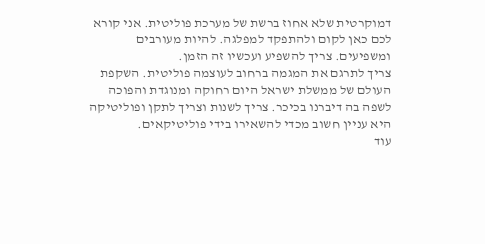דמוקרטית שלא אחוז ברשת של מערכת פוליטית. אני קורא לכם כאן לקום ולהתפקד למפלגה. להיות מעורבים ומשפיעים. צריך להשפיע ועכשיו זה הזמן.
צריך לתרגם את המגמה ברחוב לעוצמה פוליטית. השקפת העולם של ממשלת ישראל היום רחוקה ומנוגדת והפוכה לשפה בה דיברנו בכיכר. צריך לשנות וצריך לתקן ופוליטיקה היא עניין חשוב מכדי להשאירו בידי פוליטיקאים.
עוד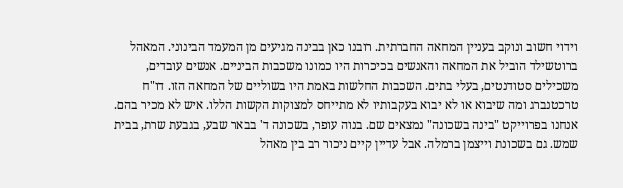וידוי חשוב ונוקב בעניין המחאה החברתית. רובנו כאן בבינה מגיעים מן המעמד הבינוני. המאהל ברוטשילד הוביל את המחאה והאנשים בכיכרות היו כמונו משכבות הביניים. אנשים עובדים, משכילים סטודנטים, בעלי בתים. השכבות החלשות באמת היו בשוליים של המחאה הזו. דו"ח טרכטנברג ומה שיבוא או לא יבוא בעקבותיו לא מתייחס למצוקות הקשות הללו. איש לא מכיר בהם. אנחנו בפרוייקט "בינה בשכונה" נמצאים שם. בנוה עופר, בשכונה ד' בבאר שבע, בגבעת שרת, בבית שמש. גם בשכונת וייצמן ברמלה. אבל עדיין קיים ניכור רב בין מאהל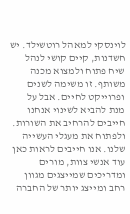לוינסקי למאהל רוטשילד. יש חשדנות, קיים קושי לנהל שיח פתוח ולמצוא מכנה משותף. זו משימה לשנים ופרוייקט לחיים. אבל על מנת להביא לשינוי אנחנו חייבים להרחיב את השורות. ולפתוח את מעגלי העשייה שלנו. אנו חייבים לראות כאן עוד אנשי צוות, מורים ומדריכים שמייצגים מגוון רחב ומייצג יותר של החברה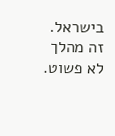בישראל. זה מהלך לא פשוט.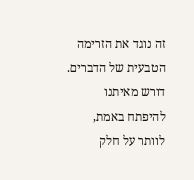זה נוגד את הזרימה הטבעית של הדברים. דורש מאיתנו להיפתח באמת, לוותר על חלק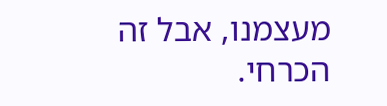מעצמנו, אבל זה הכרחי.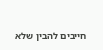חייבים להבין שלא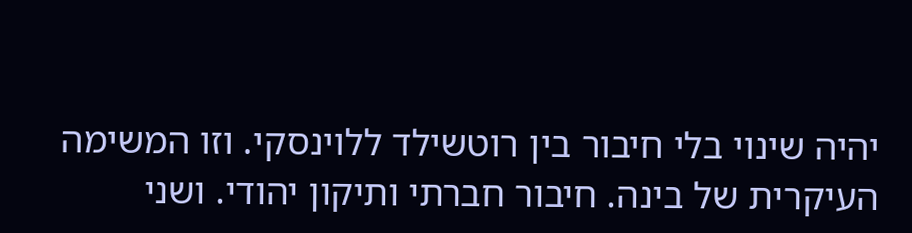יהיה שינוי בלי חיבור בין רוטשילד ללוינסקי. וזו המשימה העיקרית של בינה. חיבור חברתי ותיקון יהודי. ושני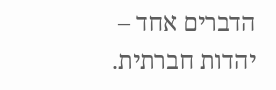הדברים אחד – יהדות חברתית.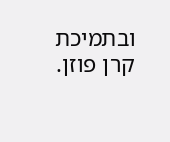ובתמיכת קרן פוזן.